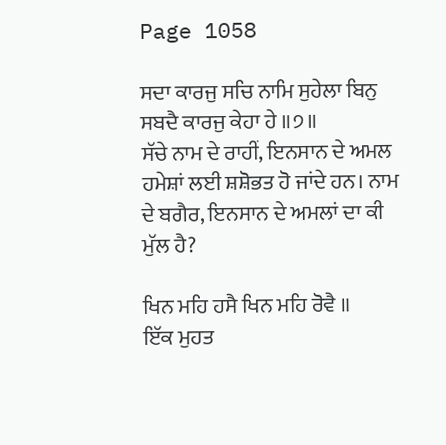Page 1058

ਸਦਾ ਕਾਰਜੁ ਸਚਿ ਨਾਮਿ ਸੁਹੇਲਾ ਬਿਨੁ ਸਬਦੈ ਕਾਰਜੁ ਕੇਹਾ ਹੇ ॥੭॥
ਸੱਚੇ ਨਾਮ ਦੇ ਰਾਹੀਂ, ਇਨਸਾਨ ਦੇ ਅਮਲ ਹਮੇਸ਼ਾਂ ਲਈ ਸ਼ਸ਼ੋਭਤ ਹੋ ਜਾਂਦੇ ਹਨ। ਨਾਮ ਦੇ ਬਗੈਰ, ਇਨਸਾਨ ਦੇ ਅਮਲਾਂ ਦਾ ਕੀ ਮੁੱਲ ਹੈ?

ਖਿਨ ਮਹਿ ਹਸੈ ਖਿਨ ਮਹਿ ਰੋਵੈ ॥
ਇੱਕ ਮੁਹਤ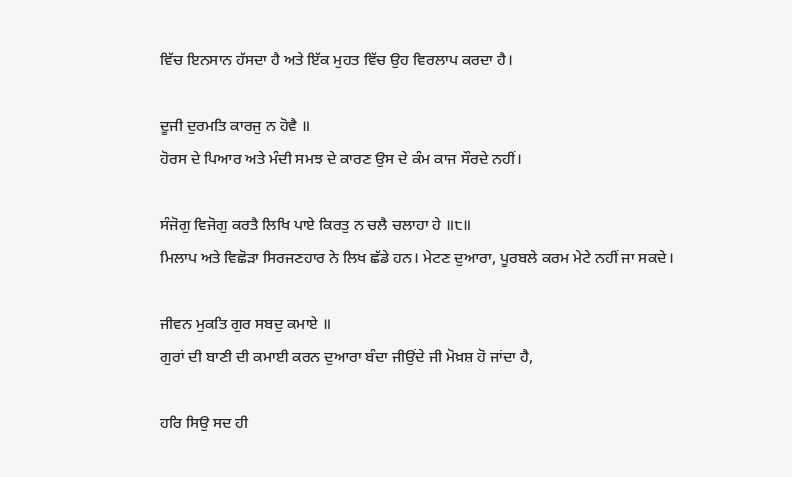ਵਿੱਚ ਇਨਸਾਨ ਹੱਸਦਾ ਹੈ ਅਤੇ ਇੱਕ ਮੁਹਤ ਵਿੱਚ ਉਹ ਵਿਰਲਾਪ ਕਰਦਾ ਹੈ।

ਦੂਜੀ ਦੁਰਮਤਿ ਕਾਰਜੁ ਨ ਹੋਵੈ ॥
ਹੋਰਸ ਦੇ ਪਿਆਰ ਅਤੇ ਮੰਦੀ ਸਮਝ ਦੇ ਕਾਰਣ ਉਸ ਦੇ ਕੰਮ ਕਾਜ ਸੌਰਦੇ ਨਹੀਂ।

ਸੰਜੋਗੁ ਵਿਜੋਗੁ ਕਰਤੈ ਲਿਖਿ ਪਾਏ ਕਿਰਤੁ ਨ ਚਲੈ ਚਲਾਹਾ ਹੇ ॥੮॥
ਮਿਲਾਪ ਅਤੇ ਵਿਛੋੜਾ ਸਿਰਜਣਹਾਰ ਨੇ ਲਿਖ ਛੱਡੇ ਹਨ। ਮੇਟਣ ਦੁਆਰਾ, ਪੂਰਬਲੇ ਕਰਮ ਮੇਟੇ ਨਹੀਂ ਜਾ ਸਕਦੇ।

ਜੀਵਨ ਮੁਕਤਿ ਗੁਰ ਸਬਦੁ ਕਮਾਏ ॥
ਗੁਰਾਂ ਦੀ ਬਾਣੀ ਦੀ ਕਮਾਈ ਕਰਨ ਦੁਆਰਾ ਬੰਦਾ ਜੀਉਂਦੇ ਜੀ ਮੋਖ਼ਸ਼ ਹੋ ਜਾਂਦਾ ਹੈ,

ਹਰਿ ਸਿਉ ਸਦ ਹੀ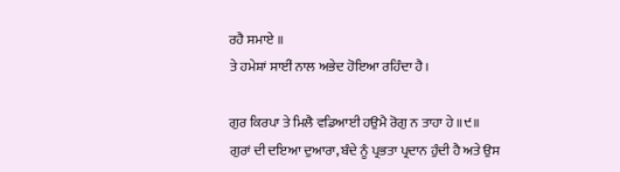ਰਹੈ ਸਮਾਏ ॥
ਤੇ ਹਮੇਸ਼ਾਂ ਸਾਈਂ ਨਾਲ ਅਭੇਦ ਹੋਇਆ ਰਹਿੰਦਾ ਹੈ।

ਗੁਰ ਕਿਰਪਾ ਤੇ ਮਿਲੈ ਵਡਿਆਈ ਹਉਮੈ ਰੋਗੁ ਨ ਤਾਹਾ ਹੇ ॥੯॥
ਗੁਰਾਂ ਦੀ ਦਇਆ ਦੁਆਰਾ, ਬੰਦੇ ਨੂੰ ਪ੍ਰਭਤਾ ਪ੍ਰਦਾਨ ਹੁੰਦੀ ਹੈ ਅਤੇ ਉਸ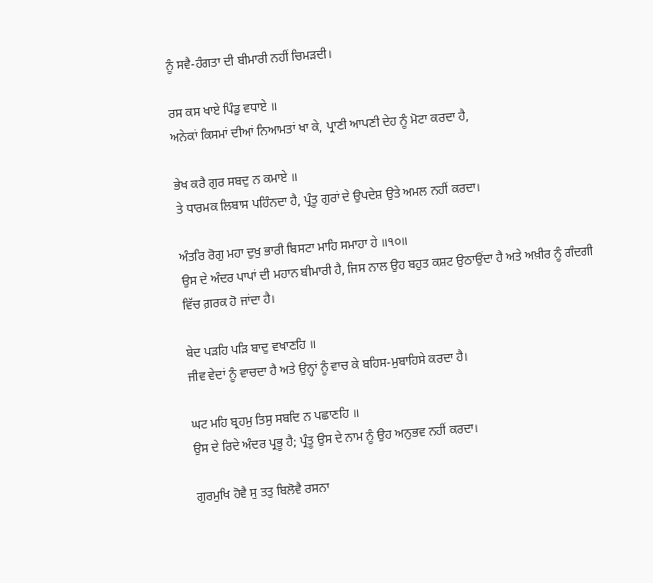ਨੂੰ ਸਵੈ-ਹੰਗਤਾ ਦੀ ਬੀਮਾਰੀ ਨਹੀਂ ਚਿਮੜਦੀ।

ਰਸ ਕਸ ਖਾਏ ਪਿੰਡੁ ਵਧਾਏ ॥
ਅਨੇਕਾਂ ਕਿਸਮਾਂ ਦੀਆਂ ਨਿਆਮਤਾਂ ਖਾ ਕੇ, ਪ੍ਰਾਣੀ ਆਪਣੀ ਦੇਹ ਨੂੰ ਮੋਟਾ ਕਰਦਾ ਹੈ,

ਭੇਖ ਕਰੈ ਗੁਰ ਸਬਦੁ ਨ ਕਮਾਏ ॥
ਤੇ ਧਾਰਮਕ ਲਿਬਾਸ ਪਹਿੰਨਦਾ ਹੈ, ਪ੍ਰੰਤੂ ਗੁਰਾਂ ਦੇ ਉਪਦੇਸ਼ ਉਤੇ ਅਮਲ ਨਹੀਂ ਕਰਦਾ।

ਅੰਤਰਿ ਰੋਗੁ ਮਹਾ ਦੁਖੁ ਭਾਰੀ ਬਿਸਟਾ ਮਾਹਿ ਸਮਾਹਾ ਹੇ ॥੧੦॥
ਉਸ ਦੇ ਅੰਦਰ ਪਾਪਾਂ ਦੀ ਮਹਾਨ ਬੀਮਾਰੀ ਹੈ, ਜਿਸ ਨਾਲ ਉਹ ਬਹੁਤ ਕਸ਼ਟ ਉਠਾਉਂਦਾ ਹੈ ਅਤੇ ਅਖ਼ੀਰ ਨੂੰ ਗੰਦਗੀ ਵਿੱਚ ਗ਼ਰਕ ਹੋ ਜਾਂਦਾ ਹੈ।

ਬੇਦ ਪੜਹਿ ਪੜਿ ਬਾਦੁ ਵਖਾਣਹਿ ॥
ਜੀਵ ਵੇਦਾਂ ਨੂੰ ਵਾਚਦਾ ਹੈ ਅਤੇ ਉਨ੍ਹਾਂ ਨੂੰ ਵਾਚ ਕੇ ਬਹਿਸ-ਮੁਬਾਹਿਸੇ ਕਰਦਾ ਹੈ।

ਘਟ ਮਹਿ ਬ੍ਰਹਮੁ ਤਿਸੁ ਸਬਦਿ ਨ ਪਛਾਣਹਿ ॥
ਉਸ ਦੇ ਰਿਦੇ ਅੰਦਰ ਪ੍ਰਭੂ ਹੈ; ਪ੍ਰੰਤੂ ਉਸ ਦੇ ਨਾਮ ਨੂੰ ਉਹ ਅਨੁਭਵ ਨਹੀਂ ਕਰਦਾ।

ਗੁਰਮੁਖਿ ਹੋਵੈ ਸੁ ਤਤੁ ਬਿਲੋਵੈ ਰਸਨਾ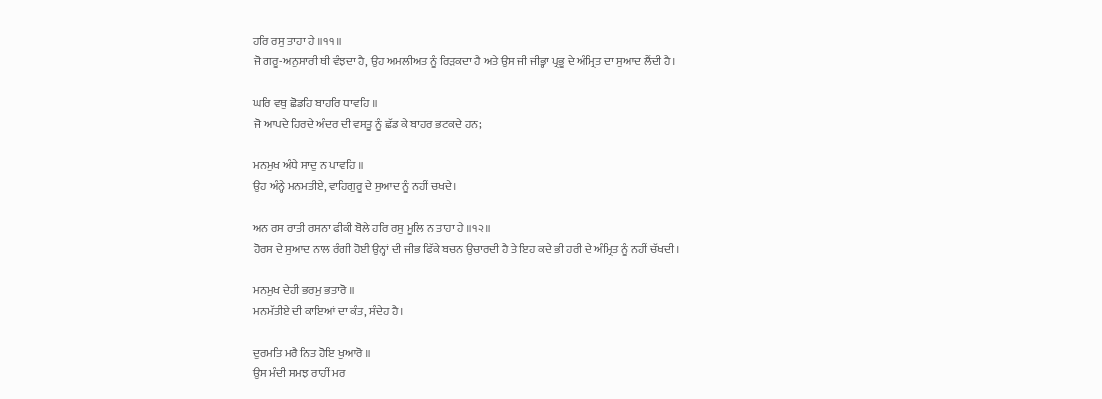ਹਰਿ ਰਸੁ ਤਾਹਾ ਹੇ ॥੧੧॥
ਜੋ ਗਰੂ-ਅਨੁਸਾਰੀ ਥੀ ਵੰਝਦਾ ਹੈ, ਉਹ ਅਮਲੀਅਤ ਨੂੰ ਰਿੜਕਦਾ ਹੈ ਅਤੇ ਉਸ ਜੀ ਜੀਭ੍ਹਾ ਪ੍ਰਭੂ ਦੇ ਅੰਮ੍ਰਿਤ ਦਾ ਸੁਆਦ ਲੈਂਦੀ ਹੈ।

ਘਰਿ ਵਥੁ ਛੋਡਹਿ ਬਾਹਰਿ ਧਾਵਹਿ ॥
ਜੋ ਆਪਦੇ ਹਿਰਦੇ ਅੰਦਰ ਦੀ ਵਸਤੂ ਨੂੰ ਛੱਡ ਕੇ ਬਾਹਰ ਭਟਕਦੇ ਹਨ;

ਮਨਮੁਖ ਅੰਧੇ ਸਾਦੁ ਨ ਪਾਵਹਿ ॥
ਉਹ ਅੰਨ੍ਹੇ ਮਨਮਤੀਏ, ਵਾਹਿਗੁਰੂ ਦੇ ਸੁਆਦ ਨੂੰ ਨਹੀਂ ਚਖਦੇ।

ਅਨ ਰਸ ਰਾਤੀ ਰਸਨਾ ਫੀਕੀ ਬੋਲੇ ਹਰਿ ਰਸੁ ਮੂਲਿ ਨ ਤਾਹਾ ਹੇ ॥੧੨॥
ਹੋਰਸ ਦੇ ਸੁਆਦ ਨਾਲ ਰੰਗੀ ਹੋਈ ਉਨ੍ਹਾਂ ਦੀ ਜੀਭ ਫਿੱਕੇ ਬਚਨ ਉਚਾਰਦੀ ਹੈ ਤੇ ਇਹ ਕਦੇ ਭੀ ਹਰੀ ਦੇ ਅੰਮ੍ਰਿਤ ਨੂੰ ਨਹੀਂ ਚੱਖਦੀ।

ਮਨਮੁਖ ਦੇਹੀ ਭਰਮੁ ਭਤਾਰੋ ॥
ਮਨਮੱਤੀਏ ਦੀ ਕਾਇਆਂ ਦਾ ਕੰਤ, ਸੰਦੇਹ ਹੈ।

ਦੁਰਮਤਿ ਮਰੈ ਨਿਤ ਹੋਇ ਖੁਆਰੋ ॥
ਉਸ ਮੰਦੀ ਸਮਝ ਰਾਹੀਂ ਮਰ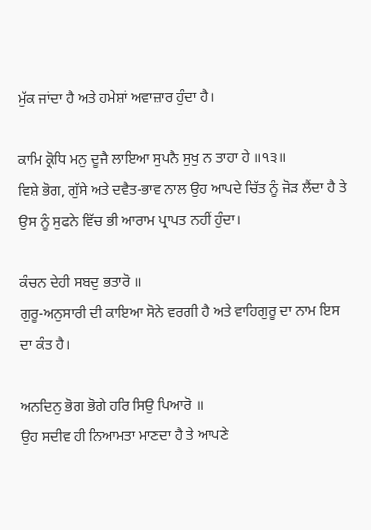ਮੁੱਕ ਜਾਂਦਾ ਹੈ ਅਤੇ ਹਮੇਸ਼ਾਂ ਅਵਾਜ਼ਾਰ ਹੁੰਦਾ ਹੈ।

ਕਾਮਿ ਕ੍ਰੋਧਿ ਮਨੁ ਦੂਜੈ ਲਾਇਆ ਸੁਪਨੈ ਸੁਖੁ ਨ ਤਾਹਾ ਹੇ ॥੧੩॥
ਵਿਸ਼ੇ ਭੋਗ, ਗੁੱਸੇ ਅਤੇ ਦਵੈਤ-ਭਾਵ ਨਾਲ ਉਹ ਆਪਦੇ ਚਿੱਤ ਨੂੰ ਜੋੜ ਲੈਂਦਾ ਹੈ ਤੇ ਉਸ ਨੂੰ ਸੁਫਨੇ ਵਿੱਚ ਭੀ ਆਰਾਮ ਪ੍ਰਾਪਤ ਨਹੀਂ ਹੁੰਦਾ।

ਕੰਚਨ ਦੇਹੀ ਸਬਦੁ ਭਤਾਰੋ ॥
ਗੁਰੂ-ਅਨੁਸਾਰੀ ਦੀ ਕਾਇਆ ਸੋਨੇ ਵਰਗੀ ਹੈ ਅਤੇ ਵਾਹਿਗੁਰੂ ਦਾ ਨਾਮ ਇਸ ਦਾ ਕੰਤ ਹੈ।

ਅਨਦਿਨੁ ਭੋਗ ਭੋਗੇ ਹਰਿ ਸਿਉ ਪਿਆਰੋ ॥
ਉਹ ਸਦੀਵ ਹੀ ਨਿਆਮਤਾ ਮਾਣਦਾ ਹੈ ਤੇ ਆਪਣੇ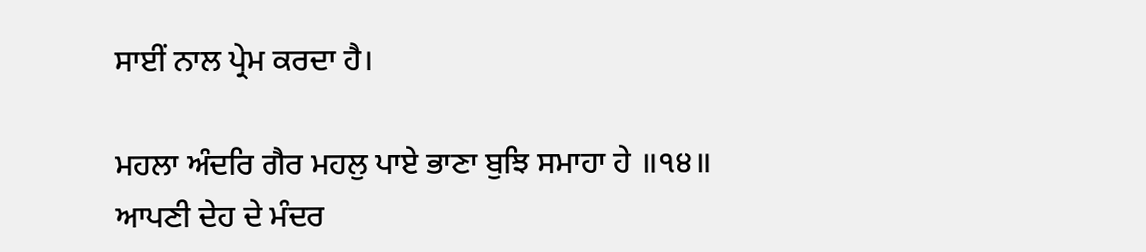ਸਾਈਂ ਨਾਲ ਪ੍ਰੇਮ ਕਰਦਾ ਹੈ।

ਮਹਲਾ ਅੰਦਰਿ ਗੈਰ ਮਹਲੁ ਪਾਏ ਭਾਣਾ ਬੁਝਿ ਸਮਾਹਾ ਹੇ ॥੧੪॥
ਆਪਣੀ ਦੇਹ ਦੇ ਮੰਦਰ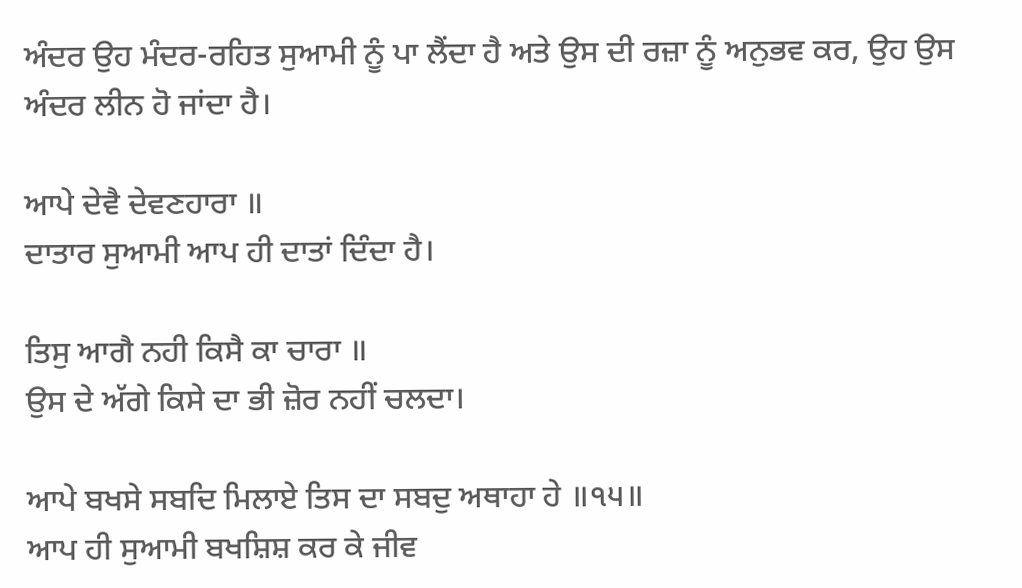ਅੰਦਰ ਉਹ ਮੰਦਰ-ਰਹਿਤ ਸੁਆਮੀ ਨੂੰ ਪਾ ਲੈਂਦਾ ਹੈ ਅਤੇ ਉਸ ਦੀ ਰਜ਼ਾ ਨੂੰ ਅਨੁਭਵ ਕਰ, ਉਹ ਉਸ ਅੰਦਰ ਲੀਨ ਹੋ ਜਾਂਦਾ ਹੈ।

ਆਪੇ ਦੇਵੈ ਦੇਵਣਹਾਰਾ ॥
ਦਾਤਾਰ ਸੁਆਮੀ ਆਪ ਹੀ ਦਾਤਾਂ ਦਿੰਦਾ ਹੈ।

ਤਿਸੁ ਆਗੈ ਨਹੀ ਕਿਸੈ ਕਾ ਚਾਰਾ ॥
ਉਸ ਦੇ ਅੱਗੇ ਕਿਸੇ ਦਾ ਭੀ ਜ਼ੋਰ ਨਹੀਂ ਚਲਦਾ।

ਆਪੇ ਬਖਸੇ ਸਬਦਿ ਮਿਲਾਏ ਤਿਸ ਦਾ ਸਬਦੁ ਅਥਾਹਾ ਹੇ ॥੧੫॥
ਆਪ ਹੀ ਸੁਆਮੀ ਬਖਸ਼ਿਸ਼ ਕਰ ਕੇ ਜੀਵ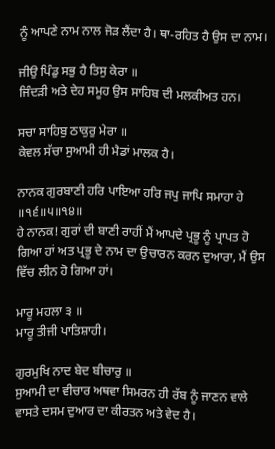ਨੂੰ ਆਪਣੇ ਨਾਮ ਨਾਲ ਜੋੜ ਲੈਂਦਾ ਹੈ। ਥਾ-ਰਹਿਤ ਹੈ ਉਸ ਦਾ ਨਾਮ।

ਜੀਉ ਪਿੰਡੁ ਸਭੁ ਹੈ ਤਿਸੁ ਕੇਰਾ ॥
ਜਿੰਦੜੀ ਅਤੇ ਦੇਹ ਸਮੂਹ ਉਸ ਸਾਹਿਬ ਦੀ ਮਲਕੀਅਤ ਹਨ।

ਸਚਾ ਸਾਹਿਬੁ ਠਾਕੁਰੁ ਮੇਰਾ ॥
ਕੇਵਲ ਸੱਚਾ ਸੁਆਮੀ ਹੀ ਮੈਡਾਂ ਮਾਲਕ ਹੈ।

ਨਾਨਕ ਗੁਰਬਾਣੀ ਹਰਿ ਪਾਇਆ ਹਰਿ ਜਪੁ ਜਾਪਿ ਸਮਾਹਾ ਹੇ ॥੧੬॥੫॥੧੪॥
ਹੇ ਨਾਨਕ! ਗੁਰਾਂ ਦੀ ਬਾਣੀ ਰਾਹੀਂ ਮੈਂ ਆਪਦੇ ਪ੍ਰਭੂ ਨੂੰ ਪ੍ਰਾਪਤ ਹੋ ਗਿਆ ਹਾਂ ਅਤ ਪ੍ਰਭੂ ਦੇ ਨਾਮ ਦਾ ਉਚਾਰਨ ਕਰਨ ਦੁਆਰਾ, ਮੈਂ ਉਸ ਵਿੱਚ ਲੀਨ ਹੋ ਗਿਆ ਹਾਂ।

ਮਾਰੂ ਮਹਲਾ ੩ ॥
ਮਾਰੂ ਤੀਜੀ ਪਾਤਿਸ਼ਾਹੀ।

ਗੁਰਮੁਖਿ ਨਾਦ ਬੇਦ ਬੀਚਾਰੁ ॥
ਸੁਆਮੀ ਦਾ ਵੀਚਾਰ ਅਥਵਾ ਸਿਮਰਨ ਹੀ ਰੱਬ ਨੂੰ ਜਾਣਨ ਵਾਲੇ ਵਾਸਤੇ ਦਸਮ ਦੁਆਰ ਦਾ ਕੀਰਤਨ ਅਤੇ ਵੇਦ ਹੈ।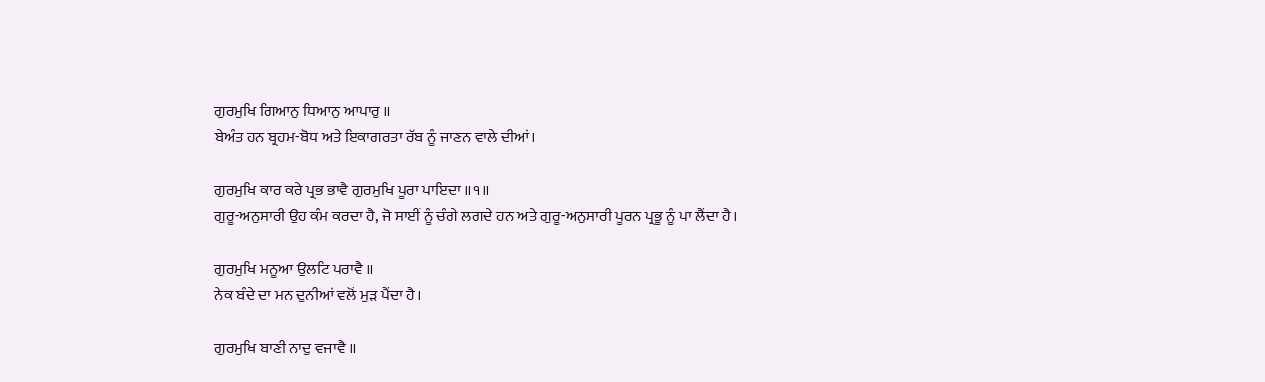ਗੁਰਮੁਖਿ ਗਿਆਨੁ ਧਿਆਨੁ ਆਪਾਰੁ ॥
ਬੇਅੰਤ ਹਨ ਬ੍ਰਹਮ-ਬੋਧ ਅਤੇ ਇਕਾਗਰਤਾ ਰੱਬ ਨੂੰ ਜਾਣਨ ਵਾਲੇ ਦੀਆਂ।

ਗੁਰਮੁਖਿ ਕਾਰ ਕਰੇ ਪ੍ਰਭ ਭਾਵੈ ਗੁਰਮੁਖਿ ਪੂਰਾ ਪਾਇਦਾ ॥੧॥
ਗੁਰੂ-ਅਨੁਸਾਰੀ ਉਹ ਕੰਮ ਕਰਦਾ ਹੈ, ਜੋ ਸਾਈਂ ਨੂੰ ਚੰਗੇ ਲਗਦੇ ਹਨ ਅਤੇ ਗੁਰੂ-ਅਨੁਸਾਰੀ ਪੂਰਨ ਪ੍ਰਭੂ ਨੂੰ ਪਾ ਲੈਂਦਾ ਹੈ।

ਗੁਰਮੁਖਿ ਮਨੂਆ ਉਲਟਿ ਪਰਾਵੈ ॥
ਨੇਕ ਬੰਦੇ ਦਾ ਮਨ ਦੁਨੀਆਂ ਵਲੋਂ ਮੁੜ ਪੈਂਦਾ ਹੈ।

ਗੁਰਮੁਖਿ ਬਾਣੀ ਨਾਦੁ ਵਜਾਵੈ ॥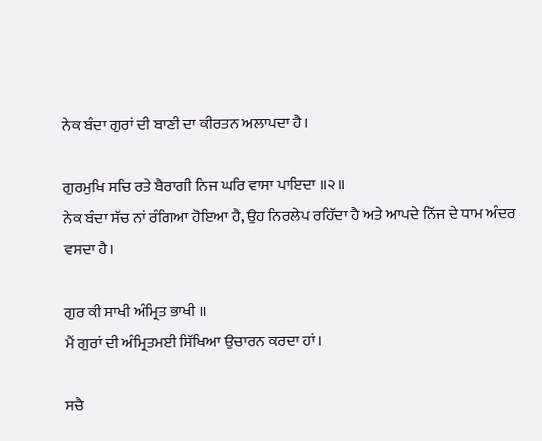ਨੇਕ ਬੰਦਾ ਗੁਰਾਂ ਦੀ ਬਾਣੀ ਦਾ ਕੀਰਤਨ ਅਲਾਪਦਾ ਹੈ।

ਗੁਰਮੁਖਿ ਸਚਿ ਰਤੇ ਬੈਰਾਗੀ ਨਿਜ ਘਰਿ ਵਾਸਾ ਪਾਇਦਾ ॥੨॥
ਨੇਕ ਬੰਦਾ ਸੱਚ ਨਾਂ ਰੰਗਿਆ ਹੋਇਆ ਹੈ, ਉਹ ਨਿਰਲੇਪ ਰਹਿੱਦਾ ਹੈ ਅਤੇ ਆਪਦੇ ਨਿੱਜ ਦੇ ਧਾਮ ਅੰਦਰ ਵਸਦਾ ਹੈ।

ਗੁਰ ਕੀ ਸਾਖੀ ਅੰਮ੍ਰਿਤ ਭਾਖੀ ॥
ਮੈਂ ਗੁਰਾਂ ਦੀ ਅੰਮ੍ਰਿਤਮਈ ਸਿੱਖਿਆ ਉਚਾਰਨ ਕਰਦਾ ਹਾਂ।

ਸਚੈ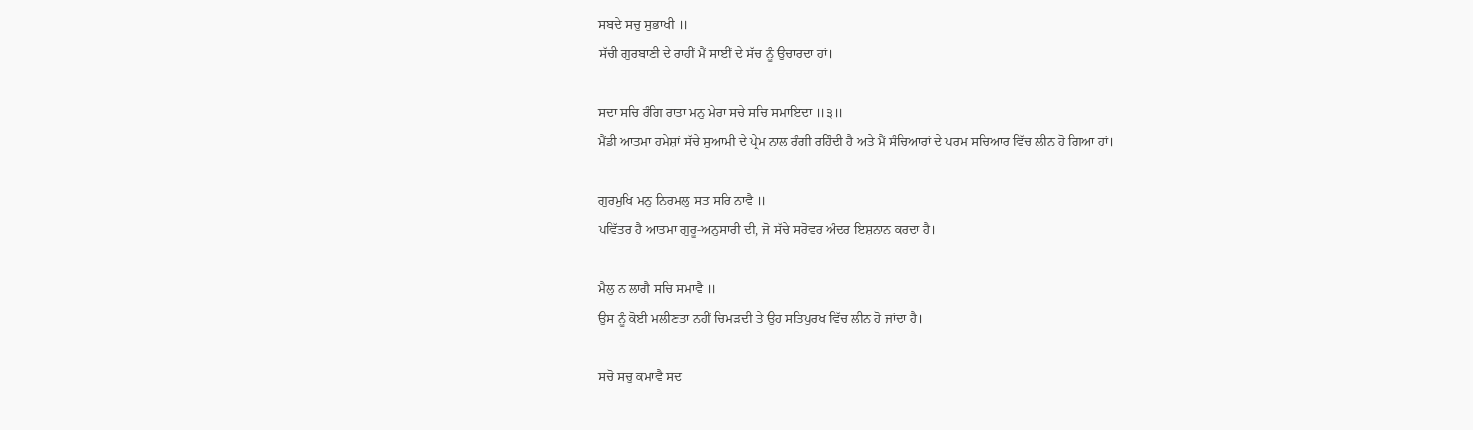ਸਬਦੇ ਸਚੁ ਸੁਭਾਖੀ ॥
ਸੱਚੀ ਗੁਰਬਾਣੀ ਦੇ ਰਾਹੀਂ ਮੈਂ ਸਾਈਂ ਦੇ ਸੱਚ ਨੂੰ ਉਚਾਰਦਾ ਹਾਂ।

ਸਦਾ ਸਚਿ ਰੰਗਿ ਰਾਤਾ ਮਨੁ ਮੇਰਾ ਸਚੇ ਸਚਿ ਸਮਾਇਦਾ ॥੩॥
ਮੈਂਡੀ ਆਤਮਾ ਹਮੇਸ਼ਾਂ ਸੱਚੇ ਸੁਆਮੀ ਦੇ ਪ੍ਰੇਮ ਨਾਲ ਰੰਗੀ ਰਹਿੰਦੀ ਹੈ ਅਤੇ ਮੈਂ ਸੰਚਿਆਰਾਂ ਦੇ ਪਰਮ ਸਚਿਆਰ ਵਿੱਚ ਲੀਨ ਹੋ ਗਿਆ ਹਾਂ।

ਗੁਰਮੁਖਿ ਮਨੁ ਨਿਰਮਲੁ ਸਤ ਸਰਿ ਨਾਵੈ ॥
ਪਵਿੱਤਰ ਹੈ ਆਤਮਾ ਗੁਰੂ-ਅਨੁਸਾਰੀ ਦੀ, ਜੋ ਸੱਚੇ ਸਰੋਵਰ ਅੰਦਰ ਇਸ਼ਨਾਨ ਕਰਦਾ ਹੈ।

ਮੈਲੁ ਨ ਲਾਗੈ ਸਚਿ ਸਮਾਵੈ ॥
ਉਸ ਨੂੰ ਕੋਈ ਮਲੀਣਤਾ ਨਹੀਂ ਚਿਮੜਦੀ ਤੇ ਉਹ ਸਤਿਪੁਰਖ ਵਿੱਚ ਲੀਨ ਹੋ ਜਾਂਦਾ ਹੈ।

ਸਚੋ ਸਚੁ ਕਮਾਵੈ ਸਦ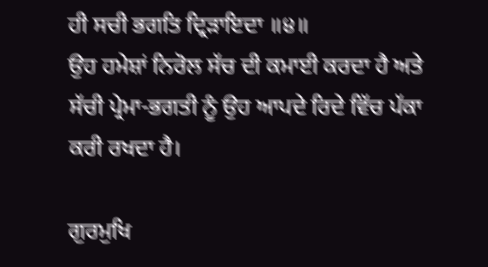ਹੀ ਸਚੀ ਭਗਤਿ ਦ੍ਰਿੜਾਇਦਾ ॥੪॥
ਉਹ ਹਮੇਸ਼ਾਂ ਨਿਰੋਲ ਸੱਚ ਦੀ ਕਮਾਈ ਕਰਦਾ ਹੈ ਅਤੇ ਸੱਚੀ ਪ੍ਰੇਮਾ-ਭਗਤੀ ਨੂੰ ਉਹ ਆਪਦੇ ਰਿਦੇ ਵਿੱਚ ਪੱਕਾ ਕਰੀ ਰਖਦਾ ਹੈ।

ਗੁਰਮੁਖਿ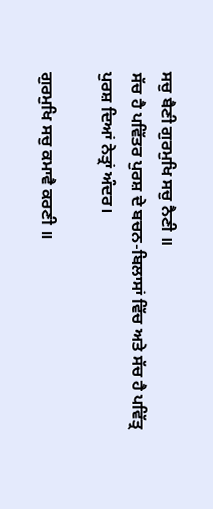ਸਚੁ ਬੈਣੀ ਗੁਰਮੁਖਿ ਸਚੁ ਨੈਣੀ ॥
ਸੱਚ ਹੈ ਪਵਿੱਤਰ ਪੁਰਸ਼ ਦੇ ਬਚਨ-ਬਿਲਾਸਾਂ ਵਿੱਚ ਅਤੇ ਸੱਚ ਹੈ ਪਵਿੱਤ੍ਰ ਪੁਰਸ਼ ਦਿਆਂ ਨੇਤ੍ਰਾਂ ਅੰਦਰ।

ਗੁਰਮੁਖਿ ਸਚੁ ਕਮਾਵੈ ਕਰਣੀ ॥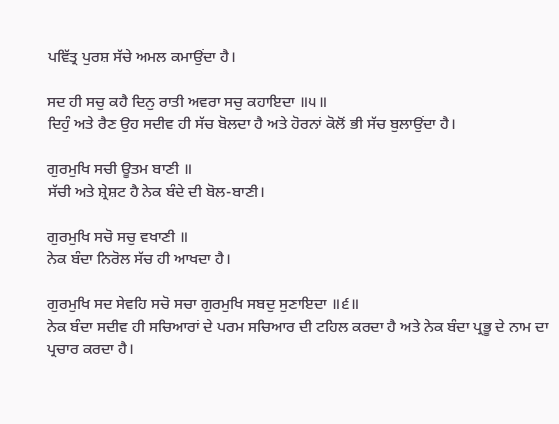ਪਵਿੱਤ੍ਰ ਪੁਰਸ਼ ਸੱਚੇ ਅਮਲ ਕਮਾਉਂਦਾ ਹੈ।

ਸਦ ਹੀ ਸਚੁ ਕਹੈ ਦਿਨੁ ਰਾਤੀ ਅਵਰਾ ਸਚੁ ਕਹਾਇਦਾ ॥੫॥
ਦਿਹੁੰ ਅਤੇ ਰੈਣ ਉਹ ਸਦੀਵ ਹੀ ਸੱਚ ਬੋਲਦਾ ਹੈ ਅਤੇ ਹੋਰਨਾਂ ਕੋਲੋਂ ਭੀ ਸੱਚ ਬੁਲਾਉਂਦਾ ਹੈ।

ਗੁਰਮੁਖਿ ਸਚੀ ਊਤਮ ਬਾਣੀ ॥
ਸੱਚੀ ਅਤੇ ਸ਼੍ਰੇਸ਼ਟ ਹੈ ਨੇਕ ਬੰਦੇ ਦੀ ਬੋਲ-ਬਾਣੀ।

ਗੁਰਮੁਖਿ ਸਚੋ ਸਚੁ ਵਖਾਣੀ ॥
ਨੇਕ ਬੰਦਾ ਨਿਰੋਲ ਸੱਚ ਹੀ ਆਖਦਾ ਹੈ।

ਗੁਰਮੁਖਿ ਸਦ ਸੇਵਹਿ ਸਚੋ ਸਚਾ ਗੁਰਮੁਖਿ ਸਬਦੁ ਸੁਣਾਇਦਾ ॥੬॥
ਨੇਕ ਬੰਦਾ ਸਦੀਵ ਹੀ ਸਚਿਆਰਾਂ ਦੇ ਪਰਮ ਸਚਿਆਰ ਦੀ ਟਹਿਲ ਕਰਦਾ ਹੈ ਅਤੇ ਨੇਕ ਬੰਦਾ ਪ੍ਰਭੂ ਦੇ ਨਾਮ ਦਾ ਪ੍ਰਚਾਰ ਕਰਦਾ ਹੈ।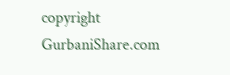copyright GurbaniShare.com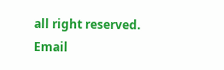all right reserved. Email